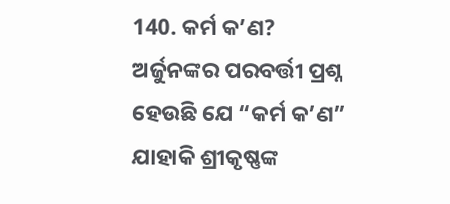140. କର୍ମ କ’ଣ?
ଅର୍ଜୁନଙ୍କର ପରବର୍ତ୍ତୀ ପ୍ରଶ୍ନ ହେଉଛି ଯେ “କର୍ମ କ’ଣ” ଯାହାକି ଶ୍ରୀକୃଷ୍ଣଙ୍କ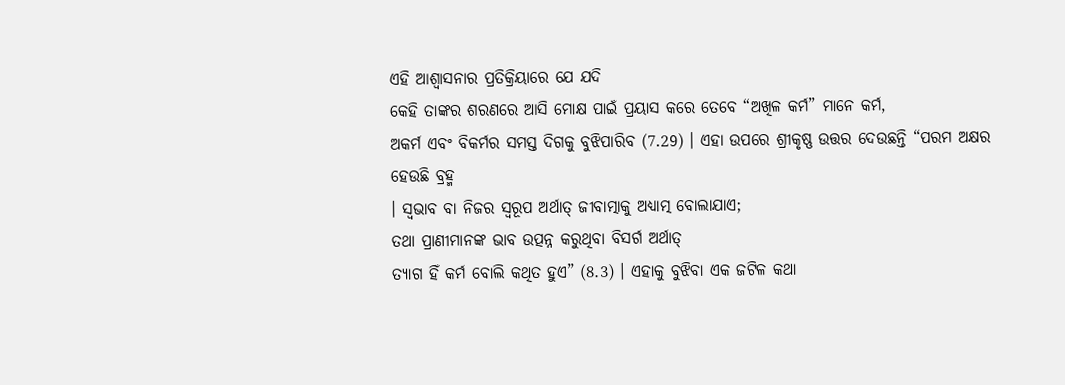ଏହି ଆଶ୍ୱାସନାର ପ୍ରତିକ୍ରିୟାରେ ଯେ ଯଦି
କେହି ତାଙ୍କର ଶରଣରେ ଆସି ମୋକ୍ଷ ପାଇଁ ପ୍ରୟାସ କରେ ତେବେ “ଅଖିଳ କର୍ମ” ମାନେ କର୍ମ,
ଅକର୍ମ ଏବଂ ବିକର୍ମର ସମସ୍ତ ଦିଗକୁ ବୁଝିପାରିବ (7.29) । ଏହା ଉପରେ ଶ୍ରୀକୃଷ୍ଣ ଉତ୍ତର ଦେଉଛନ୍ତି “ପରମ ଅକ୍ଷର ହେଉଛି ବ୍ରହ୍ମ
। ସ୍ୱଭାବ ବା ନିଜର ସ୍ୱରୂପ ଅର୍ଥାତ୍ ଜୀବାତ୍ମାକୁ ଅଧ୍ୟାତ୍ମ ବୋଲାଯାଏ;
ତଥା ପ୍ରାଣୀମାନଙ୍କ ଭାବ ଉତ୍ପନ୍ନ କରୁଥିବା ବିସର୍ଗ ଅର୍ଥାତ୍
ତ୍ୟାଗ ହିଁ କର୍ମ ବୋଲି କଥିତ ହୁଏ” (8.3) । ଏହାକୁ ବୁଝିବା ଏକ ଜଟିଳ କଥା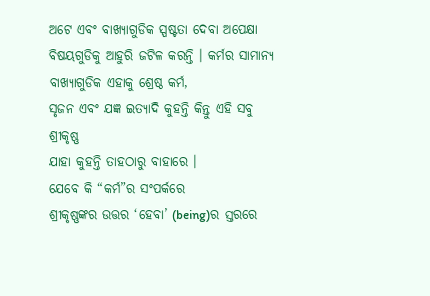ଅଟେ ଏବଂ ବାଖ୍ୟାଗୁଡିକ ସ୍ପଷ୍ଟତା ଦେବା ଅପେକ୍ଷା
ବିଷୟଗୁଡିକୁ ଆହୁରି ଜଟିଳ କରନ୍ତି । କର୍ମର ସାମାନ୍ୟ ବାଖ୍ୟାଗୁଡିକ ଏହାକୁ ଶ୍ରେଷ୍ଠ କର୍ମ,
ସୃଜନ ଏବଂ ଯଜ୍ଞ ଇତ୍ୟାଦି କୁହନ୍ତି କିନ୍ତୁ ଏହି ସବୁ ଶ୍ରୀକୃଷ୍ଣ
ଯାହା କୁହନ୍ତି ତାହଠାରୁ ବାହାରେ ।
ଯେବେ କି “କର୍ମ”ର ସଂପର୍କରେ
ଶ୍ରୀକୃଷ୍ଣଙ୍କର ଉତ୍ତର ‘ହେବା’ (being)ର ସ୍ତରରେ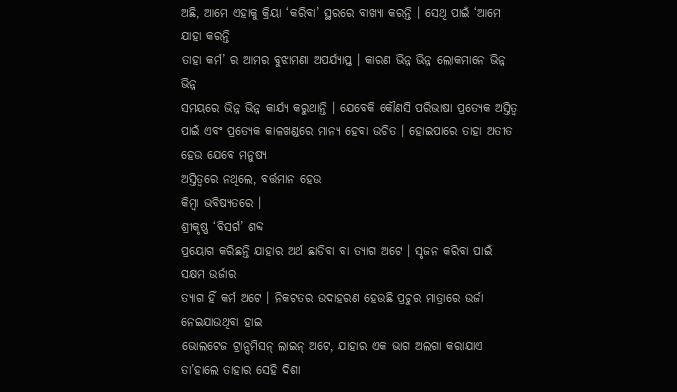ଅଛି, ଆମେ ଏହାକୁ କ୍ରିୟା ‘କରିବା’ ସ୍ଥରରେ ବାଖ୍ୟା କରନ୍ତି । ସେଥି ପାଇଁ ‘ଆମେ ଯାହା କରନ୍ତି
ତାହା କର୍ମ’ ର ଆମର ବୁଝାମଣା ଅପର୍ଯ୍ୟାପ୍ତ । କାରଣ ଭିନ୍ନ ଭିନ୍ନ ଲୋକମାନେ ଭିନ୍ନ ଭିନ୍ନ
ସମୟରେ ଭିନ୍ନ ଭିନ୍ନ କାର୍ଯ୍ୟ କରୁଥାନ୍ତି । ଯେବେକି କୌଣସି ପରିଭାଷା ପ୍ରତ୍ୟେକ ଅସ୍ତିତ୍ୱ
ପାଇଁ ଏବଂ ପ୍ରତ୍ୟେକ କାଳଖଣ୍ଡରେ ମାନ୍ୟ ହେବା ଉଚିତ । ହୋଇପାରେ ତାହା ଅତୀତ ହେଉ ଯେବେ ମନୁଷ୍ୟ
ଅସ୍ତିତ୍ୱରେ ନଥିଲେ, ବର୍ତ୍ତମାନ ହେଉ
କିମ୍ବା ଭବିଷ୍ୟତରେ ।
ଶ୍ରୀକୃଷ୍ଣ ‘ବିସର୍ଗ’ ଶବ୍ଦ
ପ୍ରୟୋଗ କରିଛନ୍ତି ଯାହାର ଅର୍ଥ ଛାଡିବା ବା ତ୍ୟାଗ ଅଟେ । ସୃଜନ କରିବା ପାଇଁ ସକ୍ଷମ ଉର୍ଜାର
ତ୍ୟାଗ ହିଁ କର୍ମ ଅଟେ । ନିକଟତର ଉଦାହରଣ ହେଉଛି ପ୍ରଚୁର ମାତ୍ରାରେ ଉର୍ଜା ନେଇଯାଉଥିବା ହାଇ
ଭୋଲଟେଜ ଟ୍ରାନ୍ସମିସନ୍ ଲାଇନ୍ ଅଟେ, ଯାହାର ଏକ ଭାଗ ଅଲଗା କରାଯାଏ ତା’ହାଲେ ତାହାର ସେହି ଦିଶା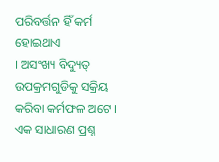ପରିବର୍ତ୍ତନ ହିଁ କର୍ମ ହୋଇଥାଏ
। ଅସଂଖ୍ୟ ବିଦ୍ୟୁତ୍ ଉପକ୍ରମଗୁଡିକୁ ସକ୍ରିୟ କରିବା କର୍ମଫଳ ଅଟେ ।
ଏକ ସାଧାରଣ ପ୍ରଶ୍ନ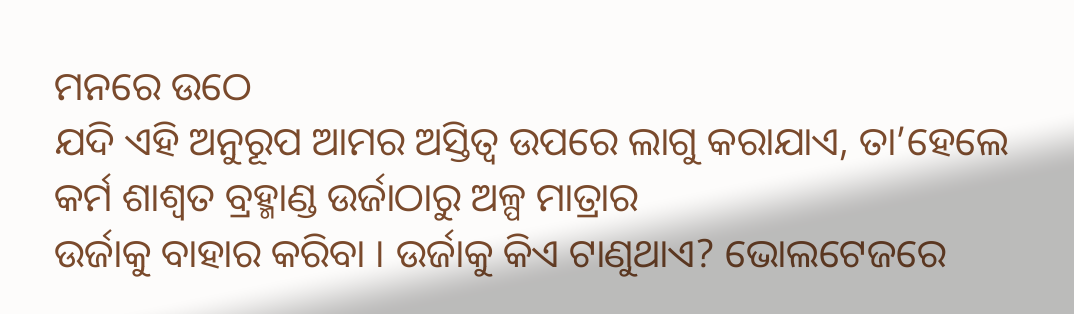ମନରେ ଉଠେ
ଯଦି ଏହି ଅନୁରୂପ ଆମର ଅସ୍ତିତ୍ୱ ଉପରେ ଲାଗୁ କରାଯାଏ, ତା’ହେଲେ କର୍ମ ଶାଶ୍ୱତ ବ୍ରହ୍ମାଣ୍ଡ ଉର୍ଜାଠାରୁ ଅଳ୍ପ ମାତ୍ରାର
ଉର୍ଜାକୁ ବାହାର କରିବା । ଉର୍ଜାକୁ କିଏ ଟାଣୁଥାଏ? ଭୋଲଟେଜରେ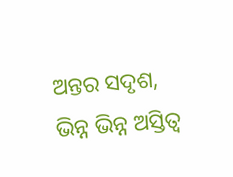ଅନ୍ତର ସଦୃଶ, ଭିନ୍ନ ଭିନ୍ନ ଅସ୍ତିତ୍ୱ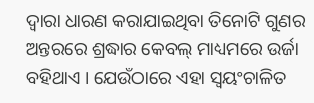ଦ୍ୱାରା ଧାରଣ କରାଯାଇଥିବା ତିନୋଟି ଗୁଣର
ଅନ୍ତରରେ ଶ୍ରଦ୍ଧାର କେବଲ୍ ମାଧ୍ୟମରେ ଉର୍ଜା ବହିଥାଏ । ଯେଉଁଠାରେ ଏହା ସ୍ୱୟଂଚାଳିତ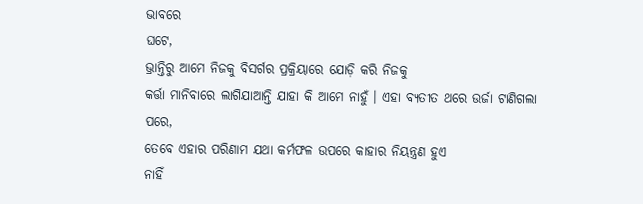ଭାବରେ
ଘଟେ,
ଭ୍ରାନ୍ତିରୁ ଆମେ ନିଜକୁ ବିସର୍ଗର ପ୍ରକ୍ରିୟାରେ ଯୋଡ଼ି କରି ନିଜକୁ
କର୍ତ୍ତା ମାନିବାରେ ଲାଗିଯାଆନ୍ତି ଯାହା କି ଆମେ ନାହୁଁ । ଏହା ବ୍ୟତୀତ ଥରେ ଉର୍ଜା ଟାଣିଗଲା
ପରେ,
ତେବେ ଏହାର ପରିଣାମ ଯଥା କର୍ମଫଳ ଉପରେ କାହାର ନିୟନ୍ତ୍ରଣ ହୁଏ
ନାହିଁ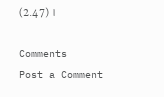(2.47) ।

Comments
Post a Comment